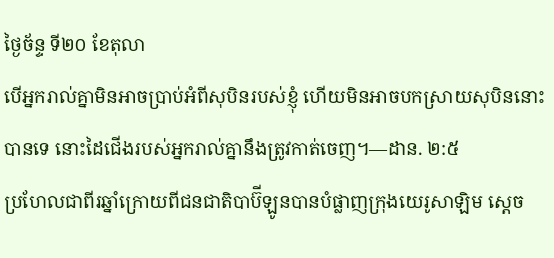ថ្ងៃច័ន្ទ ទី២០ ខែតុលា
បើអ្នករាល់គ្នាមិនអាចប្រាប់អំពីសុបិនរបស់ខ្ញុំ ហើយមិនអាចបកស្រាយសុបិននោះបានទេ នោះដៃជើងរបស់អ្នករាល់គ្នានឹងត្រូវកាត់ចេញ។—ដាន. ២:៥
ប្រហែលជាពីរឆ្នាំក្រោយពីជនជាតិបាប៊ីឡូនបានបំផ្លាញក្រុងយេរូសាឡិម ស្ដេច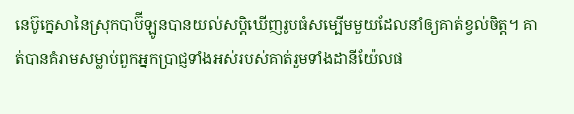នេប៊ូក្នេសានៃស្រុកបាប៊ីឡូនបានយល់សប្ដិឃើញរូបធំសម្បើមមួយដែលនាំឲ្យគាត់ខ្វល់ចិត្ត។ គាត់បានគំរាមសម្លាប់ពួកអ្នកប្រាជ្ញទាំងអស់របស់គាត់រួមទាំងដានីយ៉ែលផ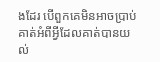ងដែរ បើពួកគេមិនអាចប្រាប់គាត់អំពីអ្វីដែលគាត់បានយល់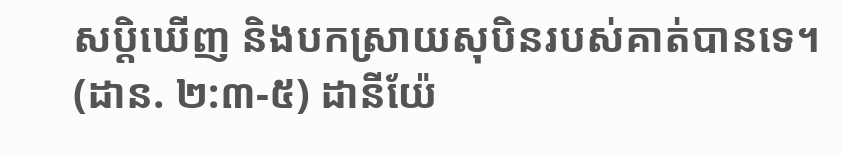សប្ដិឃើញ និងបកស្រាយសុបិនរបស់គាត់បានទេ។ (ដាន. ២:៣-៥) ដានីយ៉ែ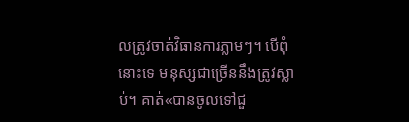លត្រូវចាត់វិធានការភ្លាមៗ។ បើពុំនោះទេ មនុស្សជាច្រើននឹងត្រូវស្លាប់។ គាត់«បានចូលទៅជួ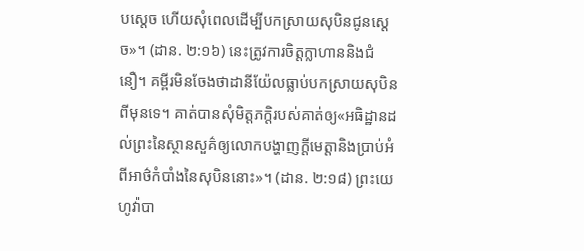បស្ដេច ហើយសុំពេលដើម្បីបកស្រាយសុបិនជូនស្ដេច»។ (ដាន. ២:១៦) នេះត្រូវការចិត្តក្លាហាននិងជំនឿ។ គម្ពីរមិនចែងថាដានីយ៉ែលធ្លាប់បកស្រាយសុបិនពីមុនទេ។ គាត់បានសុំមិត្តភក្ដិរបស់គាត់ឲ្យ«អធិដ្ឋានដល់ព្រះនៃស្ថានសួគ៌ឲ្យលោកបង្ហាញក្ដីមេត្តានិងប្រាប់អំពីអាថ៌កំបាំងនៃសុបិននោះ»។ (ដាន. ២:១៨) ព្រះយេហូវ៉ាបា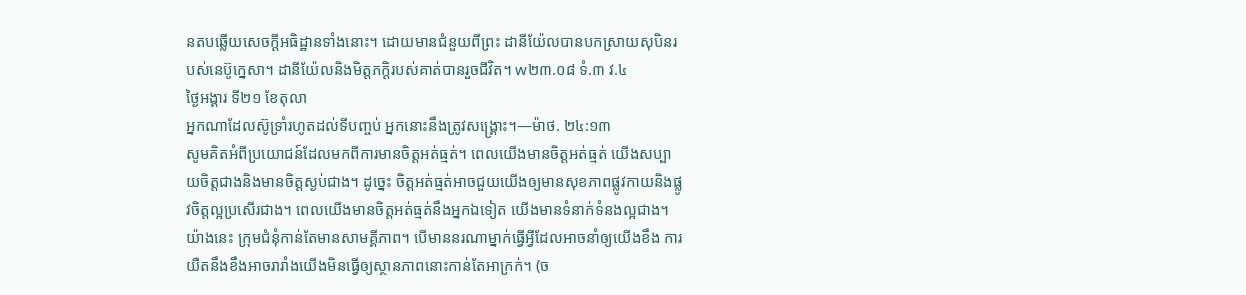នតបឆ្លើយសេចក្ដីអធិដ្ឋានទាំងនោះ។ ដោយមានជំនួយពីព្រះ ដានីយ៉ែលបានបកស្រាយសុបិនរបស់នេប៊ូក្នេសា។ ដានីយ៉ែលនិងមិត្តភក្ដិរបស់គាត់បានរួចជីវិត។ w២៣.០៨ ទំ.៣ វ.៤
ថ្ងៃអង្គារ ទី២១ ខែតុលា
អ្នកណាដែលស៊ូទ្រាំរហូតដល់ទីបញ្ចប់ អ្នកនោះនឹងត្រូវសង្គ្រោះ។—ម៉ាថ. ២៤:១៣
សូមគិតអំពីប្រយោជន៍ដែលមកពីការមានចិត្តអត់ធ្មត់។ ពេលយើងមានចិត្តអត់ធ្មត់ យើងសប្បាយចិត្តជាងនិងមានចិត្តស្ងប់ជាង។ ដូច្នេះ ចិត្តអត់ធ្មត់អាចជួយយើងឲ្យមានសុខភាពផ្លូវកាយនិងផ្លូវចិត្តល្អប្រសើរជាង។ ពេលយើងមានចិត្តអត់ធ្មត់នឹងអ្នកឯទៀត យើងមានទំនាក់ទំនងល្អជាង។ យ៉ាងនេះ ក្រុមជំនុំកាន់តែមានសាមគ្គីភាព។ បើមាននរណាម្នាក់ធ្វើអ្វីដែលអាចនាំឲ្យយើងខឹង ការយឺតនឹងខឹងអាចរារាំងយើងមិនធ្វើឲ្យស្ថានភាពនោះកាន់តែអាក្រក់។ (ច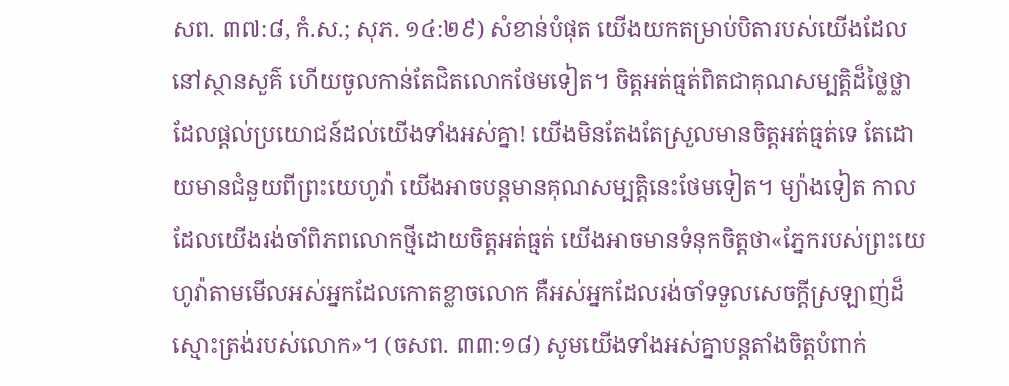សព. ៣៧:៨, កំ.ស.; សុភ. ១៤:២៩) សំខាន់បំផុត យើងយកតម្រាប់បិតារបស់យើងដែលនៅស្ថានសួគ៌ ហើយចូលកាន់តែជិតលោកថែមទៀត។ ចិត្តអត់ធ្មត់ពិតជាគុណសម្បត្តិដ៏ថ្លៃថ្លាដែលផ្ដល់ប្រយោជន៍ដល់យើងទាំងអស់គ្នា! យើងមិនតែងតែស្រួលមានចិត្តអត់ធ្មត់ទេ តែដោយមានជំនួយពីព្រះយេហូវ៉ា យើងអាចបន្តមានគុណសម្បត្តិនេះថែមទៀត។ ម្យ៉ាងទៀត កាលដែលយើងរង់ចាំពិភពលោកថ្មីដោយចិត្តអត់ធ្មត់ យើងអាចមានទំនុកចិត្តថា«ភ្នែករបស់ព្រះយេហូវ៉ាតាមមើលអស់អ្នកដែលកោតខ្លាចលោក គឺអស់អ្នកដែលរង់ចាំទទួលសេចក្ដីស្រឡាញ់ដ៏ស្មោះត្រង់របស់លោក»។ (ចសព. ៣៣:១៨) សូមយើងទាំងអស់គ្នាបន្ដតាំងចិត្តបំពាក់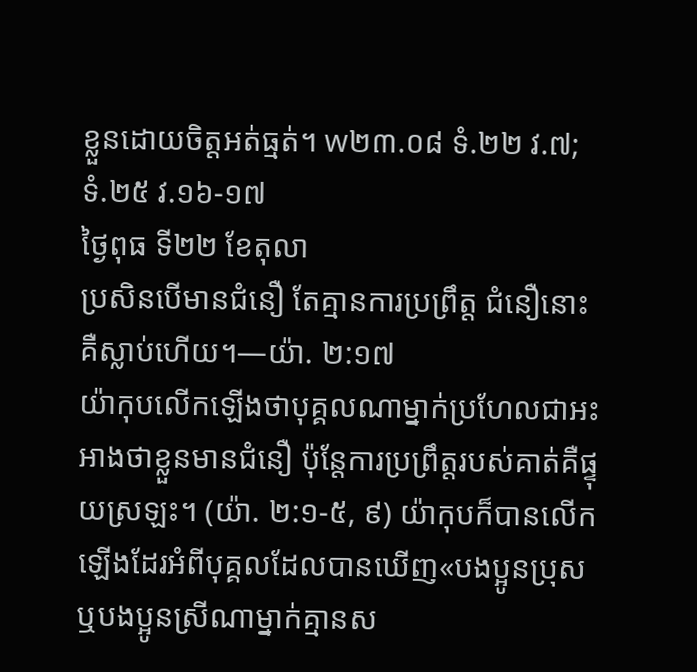ខ្លួនដោយចិត្តអត់ធ្មត់។ w២៣.០៨ ទំ.២២ វ.៧; ទំ.២៥ វ.១៦-១៧
ថ្ងៃពុធ ទី២២ ខែតុលា
ប្រសិនបើមានជំនឿ តែគ្មានការប្រព្រឹត្ត ជំនឿនោះគឺស្លាប់ហើយ។—យ៉ា. ២:១៧
យ៉ាកុបលើកឡើងថាបុគ្គលណាម្នាក់ប្រហែលជាអះអាងថាខ្លួនមានជំនឿ ប៉ុន្តែការប្រព្រឹត្តរបស់គាត់គឺផ្ទុយស្រឡះ។ (យ៉ា. ២:១-៥, ៩) យ៉ាកុបក៏បានលើកឡើងដែរអំពីបុគ្គលដែលបានឃើញ«បងប្អូនប្រុសឬបងប្អូនស្រីណាម្នាក់គ្មានស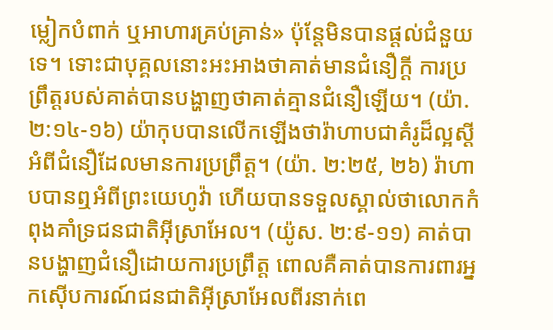ម្លៀកបំពាក់ ឬអាហារគ្រប់គ្រាន់» ប៉ុន្តែមិនបានផ្ដល់ជំនួយទេ។ ទោះជាបុគ្គលនោះអះអាងថាគាត់មានជំនឿក្ដី ការប្រព្រឹត្តរបស់គាត់បានបង្ហាញថាគាត់គ្មានជំនឿឡើយ។ (យ៉ា. ២:១៤-១៦) យ៉ាកុបបានលើកឡើងថារ៉ាហាបជាគំរូដ៏ល្អស្ដីអំពីជំនឿដែលមានការប្រព្រឹត្ត។ (យ៉ា. ២:២៥, ២៦) រ៉ាហាបបានឮអំពីព្រះយេហូវ៉ា ហើយបានទទួលស្គាល់ថាលោកកំពុងគាំទ្រជនជាតិអ៊ីស្រាអែល។ (យ៉ូស. ២:៩-១១) គាត់បានបង្ហាញជំនឿដោយការប្រព្រឹត្ត ពោលគឺគាត់បានការពារអ្នកស៊ើបការណ៍ជនជាតិអ៊ីស្រាអែលពីរនាក់ពេ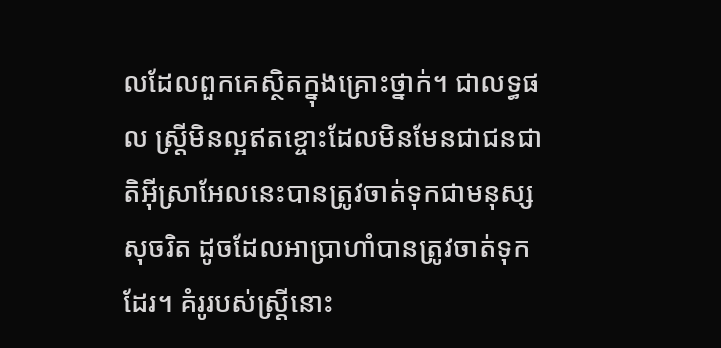លដែលពួកគេស្ថិតក្នុងគ្រោះថ្នាក់។ ជាលទ្ធផល ស្ត្រីមិនល្អឥតខ្ចោះដែលមិនមែនជាជនជាតិអ៊ីស្រាអែលនេះបានត្រូវចាត់ទុកជាមនុស្សសុចរិត ដូចដែលអាប្រាហាំបានត្រូវចាត់ទុកដែរ។ គំរូរបស់ស្ត្រីនោះ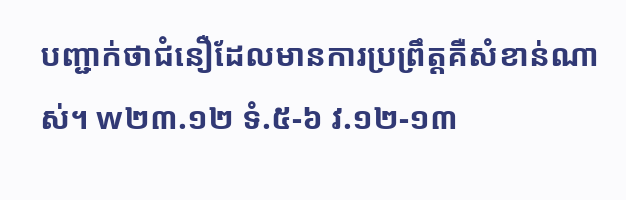បញ្ជាក់ថាជំនឿដែលមានការប្រព្រឹត្តគឺសំខាន់ណាស់។ w២៣.១២ ទំ.៥-៦ វ.១២-១៣